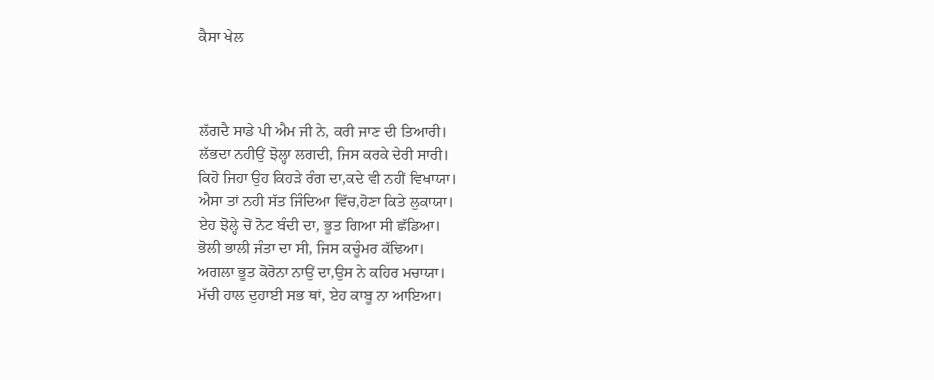ਕੈਸਾ ਖੇਲ



ਲੱਗਦੈ ਸਾਡੇ ਪੀ ਐਮ ਜੀ ਨੇ, ਕਰੀ ਜਾਣ ਦੀ ਤਿਆਰੀ।
ਲੱਭਦਾ ਨਹੀਉਂ ਝੋਲ੍ਹਾ ਲਗਦੀ, ਜਿਸ ਕਰਕੇ ਦੇਰੀ ਸਾਰੀ।
ਕਿਹੋ ਜਿਹਾ ਉਹ ਕਿਹੜੇ ਰੰਗ ਦਾ,ਕਦੇ ਵੀ ਨਹੀਂ ਵਿਖਾਯਾ।
ਐਸਾ ਤਾਂ ਨਹੀ ਸੱਤ ਜਿੰਦਿਆ ਵਿੱਚ,ਹੋਣਾ ਕਿਤੇ ਲੁਕਾਯਾ।
ਏਹ ਝੋਲ੍ਹੇ ਚੋਂ ਨੋਟ ਬੰਦੀ ਦਾ, ਭੂਤ ਗਿਆ ਸੀ ਛੱਡਿਆ।
ਭੋਲੀ ਭਾਲੀ ਜੰਤਾ ਦਾ ਸੀ, ਜਿਸ ਕਚੂੰਮਰ ਕੱਢਿਆ।
ਅਗਲਾ ਭੂਤ ਕੋਰੋਨਾ ਨਾਉਂ ਦਾ,ਉਸ ਨੇ ਕਹਿਰ ਮਚਾਯਾ।
ਮੱਚੀ ਹਾਲ ਦੁਹਾਈ ਸਭ ਥਾਂ, ਏਹ ਕਾਬੂ ਨਾ ਆਇਆ।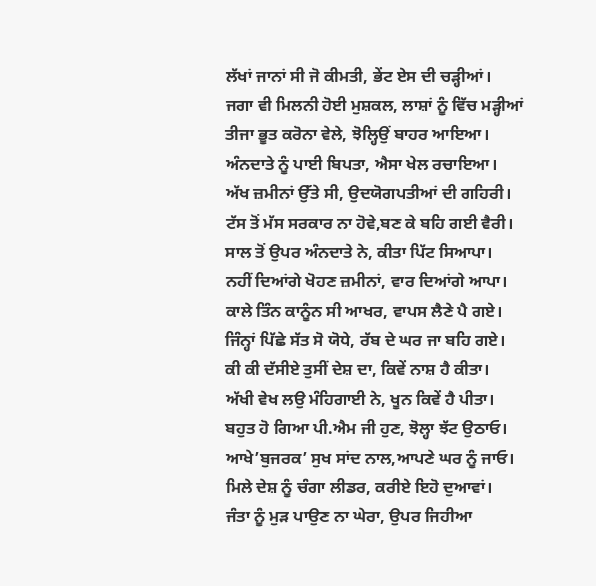ਲੱਖਾਂ ਜਾਨਾਂ ਸੀ ਜੋ ਕੀਮਤੀ, ਭੇਂਟ ਏਸ ਦੀ ਚੜ੍ਹੀਆਂ।
ਜਗਾ ਵੀ ਮਿਲਨੀ ਹੋਈ ਮੁਸ਼ਕਲ, ਲਾਸ਼ਾਂ ਨੂੰ ਵਿੱਚ ਮੜ੍ਹੀਆਂ
ਤੀਜਾ ਭੂਤ ਕਰੋਨਾ ਵੇਲੇ, ਝੋਲ੍ਹਿਉਂ ਬਾਹਰ ਆਇਆ।
ਅੰਨਦਾਤੇ ਨੂੰ ਪਾਈ ਬਿਪਤਾ, ਐਸਾ ਖੇਲ ਰਚਾਇਆ।
ਅੱਖ ਜ਼ਮੀਨਾਂ ਉੱਤੇ ਸੀ, ਉਦਯੋਗਪਤੀਆਂ ਦੀ ਗਹਿਰੀ।
ਟੱਸ ਤੋਂ ਮੱਸ ਸਰਕਾਰ ਨਾ ਹੋਵੇ,ਬਣ ਕੇ ਬਹਿ ਗਈ ਵੈਰੀ।
ਸਾਲ ਤੋਂ ਉਪਰ ਅੰਨਦਾਤੇ ਨੇ, ਕੀਤਾ ਪਿੱਟ ਸਿਆਪਾ।
ਨਹੀਂ ਦਿਆਂਗੇ ਖੋਹਣ ਜ਼ਮੀਨਾਂ, ਵਾਰ ਦਿਆਂਗੇ ਆਪਾ।
ਕਾਲੇ ਤਿੰਨ ਕਾਨੂੰਨ ਸੀ ਆਖਰ, ਵਾਪਸ ਲੈਣੇ ਪੈ ਗਏ।
ਜਿੰਨ੍ਹਾਂ ਪਿੱਛੇ ਸੱਤ ਸੋ ਯੋਧੇ, ਰੱਬ ਦੇ ਘਰ ਜਾ ਬਹਿ ਗਏ।
ਕੀ ਕੀ ਦੱਸੀਏ ਤੁਸੀਂ ਦੇਸ਼ ਦਾ, ਕਿਵੇਂ ਨਾਸ਼ ਹੈ ਕੀਤਾ।
ਅੱਖੀ ਵੇਖ ਲਉ ਮੰਹਿਗਾਈ ਨੇ, ਖੂਨ ਕਿਵੇਂ ਹੈ ਪੀਤਾ।
ਬਹੁਤ ਹੋ ਗਿਆ ਪੀ.ਐਮ ਜੀ ਹੁਣ, ਝੋਲ੍ਹਾ ਝੱਟ ਉਠਾਓ।
ਆਖੇ’ਬੁਜਰਕ’ ਸੁਖ ਸਾਂਦ ਨਾਲ,ਆਪਣੇ ਘਰ ਨੂੰ ਜਾਓ।
ਮਿਲੇ ਦੇਸ਼ ਨੂੰ ਚੰਗਾ ਲੀਡਰ, ਕਰੀਏ ਇਹੋ ਦੁਆਵਾਂ।
ਜੰਤਾ ਨੂੰ ਮੁੜ ਪਾਉਣ ਨਾ ਘੇਰਾ, ਉਪਰ ਜਿਹੀਆ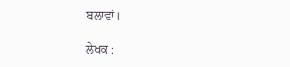ਬਲਾਵਾਂ।

ਲੇਖਕ :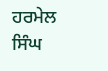ਹਰਮੇਲ ਸਿੰਘ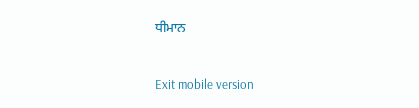ਧੀਮਾਨ



Exit mobile version